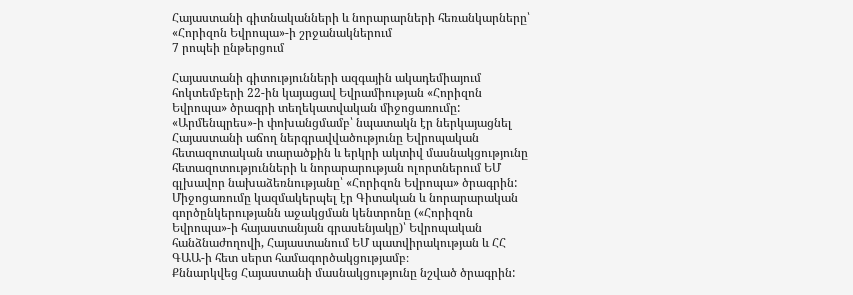Հայաստանի գիտնականների և նորարարների հեռանկարները՝ «Հորիզոն Եվրոպա»-ի շրջանակներում
7 րոպեի ընթերցում

Հայաստանի գիտությունների ազգային ակադեմիայում հոկտեմբերի 22-ին կայացավ Եվրամիության «Հորիզոն Եվրոպա» ծրագրի տեղեկատվական միջոցառումը:
«Արմենպրես»-ի փոխանցմամբ՝ նպատակն էր ներկայացնել Հայաստանի աճող ներգրավվածությունը Եվրոպական հետազոտական տարածքին և երկրի ակտիվ մասնակցությունը հետազոտությունների և նորարարության ոլորտներում ԵՄ գլխավոր նախաձեռնությանը՝ «Հորիզոն Եվրոպա» ծրագրին:
Միջոցառումը կազմակերպել էր Գիտական և նորարարական գործընկերությանն աջակցման կենտրոնը («Հորիզոն Եվրոպա»-ի հայաստանյան գրասենյակը)՝ Եվրոպական հանձնաժողովի, Հայաստանում ԵՄ պատվիրակության և ՀՀ ԳԱԱ-ի հետ սերտ համագործակցությամբ։
Քննարկվեց Հայաստանի մասնակցությունը նշված ծրագրին: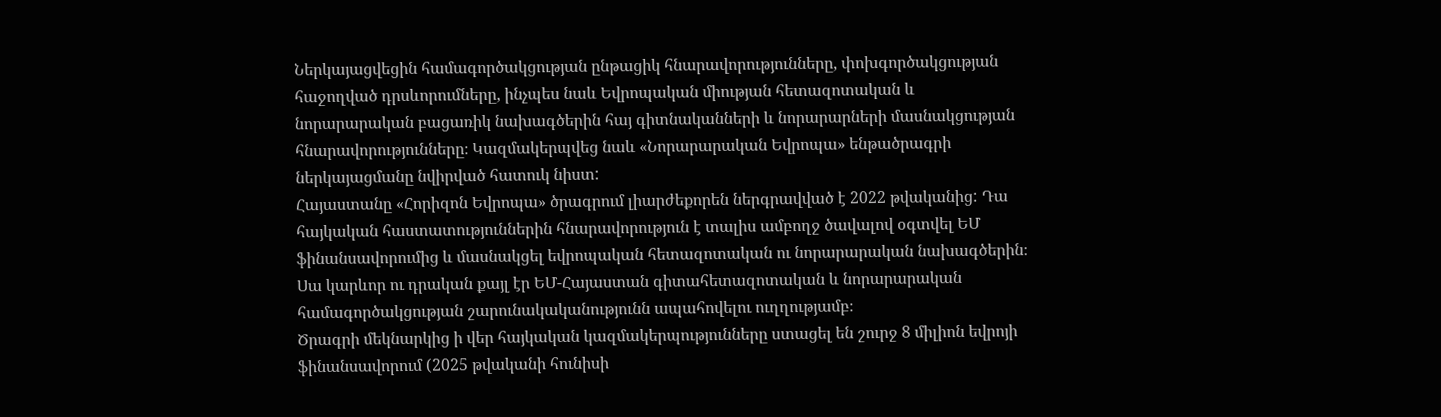Ներկայացվեցին համագործակցության ընթացիկ հնարավորությունները, փոխգործակցության հաջողված դրսևորումները, ինչպես նաև Եվրոպական միության հետազոտական և նորարարական բացառիկ նախագծերին հայ գիտնականների և նորարարների մասնակցության հնարավորությունները։ Կազմակերպվեց նաև «Նորարարական Եվրոպա» ենթածրագրի ներկայացմանը նվիրված հատուկ նիստ:
Հայաստանը «Հորիզոն Եվրոպա» ծրագրում լիարժեքորեն ներգրավված է 2022 թվականից: Դա հայկական հաստատություններին հնարավորություն է տալիս ամբողջ ծավալով օգտվել ԵՄ ֆինանսավորումից և մասնակցել եվրոպական հետազոտական ու նորարարական նախագծերին։ Սա կարևոր ու դրական քայլ էր ԵՄ-Հայաստան գիտահետազոտական և նորարարական համագործակցության շարունակականությունն ապահովելու ուղղությամբ։
Ծրագրի մեկնարկից ի վեր հայկական կազմակերպությունները ստացել են շուրջ 8 միլիոն եվրոյի ֆինանսավորում (2025 թվականի հունիսի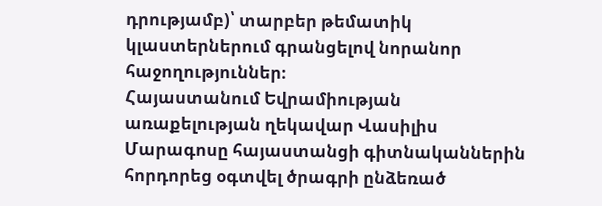դրությամբ)՝ տարբեր թեմատիկ կլաստերներում գրանցելով նորանոր հաջողություններ։
Հայաստանում Եվրամիության առաքելության ղեկավար Վասիլիս Մարագոսը հայաստանցի գիտնականներին հորդորեց օգտվել ծրագրի ընձեռած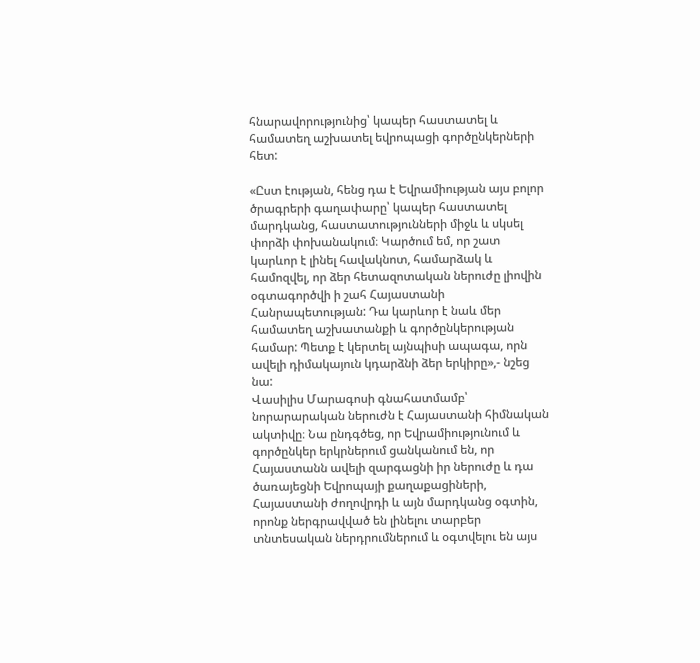հնարավորությունից՝ կապեր հաստատել և համատեղ աշխատել եվրոպացի գործընկերների հետ:

«Ըստ էության, հենց դա է Եվրամիության այս բոլոր ծրագրերի գաղափարը՝ կապեր հաստատել մարդկանց, հաստատությունների միջև և սկսել փորձի փոխանակում։ Կարծում եմ, որ շատ կարևոր է լինել հավակնոտ, համարձակ և համոզվել, որ ձեր հետազոտական ներուժը լիովին օգտագործվի ի շահ Հայաստանի Հանրապետության: Դա կարևոր է նաև մեր համատեղ աշխատանքի և գործընկերության համար: Պետք է կերտել այնպիսի ապագա, որն ավելի դիմակայուն կդարձնի ձեր երկիրը»,- նշեց նա:
Վասիլիս Մարագոսի գնահատմամբ՝ նորարարական ներուժն է Հայաստանի հիմնական ակտիվը։ Նա ընդգծեց, որ Եվրամիությունում և գործընկեր երկրներում ցանկանում են, որ Հայաստանն ավելի զարգացնի իր ներուժը և դա ծառայեցնի Եվրոպայի քաղաքացիների, Հայաստանի ժողովրդի և այն մարդկանց օգտին, որոնք ներգրավված են լինելու տարբեր տնտեսական ներդրումներում և օգտվելու են այս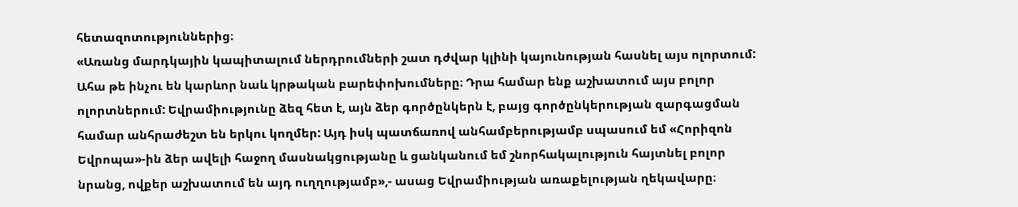հետազոտություններից։
«Առանց մարդկային կապիտալում ներդրումների շատ դժվար կլինի կայունության հասնել այս ոլորտում: Ահա թե ինչու են կարևոր նաև կրթական բարեփոխումները։ Դրա համար ենք աշխատում այս բոլոր ոլորտներում: Եվրամիությունը ձեզ հետ է, այն ձեր գործընկերն է, բայց գործընկերության զարգացման համար անհրաժեշտ են երկու կողմեր: Այդ իսկ պատճառով անհամբերությամբ սպասում եմ «Հորիզոն Եվրոպա»-ին ձեր ավելի հաջող մասնակցությանը և ցանկանում եմ շնորհակալություն հայտնել բոլոր նրանց, ովքեր աշխատում են այդ ուղղությամբ»,- ասաց Եվրամիության առաքելության ղեկավարը։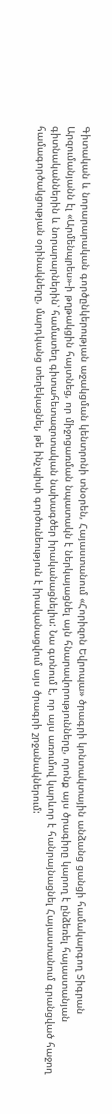Գիտական և նորարարական գործընկերության աջակցման կենտրոնի տնօրեն, Հայաստանում «Հորիզոն Եվրոպա» ծրագրի կոնտակտային անձանց ցանցի համակարգող Տիգրան Արզումանյանն էլ «Արմենպրես»-ի թղթակցին հայտնեց, որ միջոցառման նպատակն է ներկայացնել այն հնարավորությունները, որոնք այս ծրագիրը կարող է ընձեռել հայաստանյան գիտնականներին և նորարարներին՝ համատեղ գիտահետազոտական նախագծեր իրականացնելիս: Նա գտնում է, որ այս առումով կարևոր է հանրայնացնել Հայաստանում գրանցված հաջող համագործակցության օրինակները, մարդկանց տեղեկացնել, թե ինչպիսի գործունեություն է իրականացվում այս ծրագրի շրջանակներում: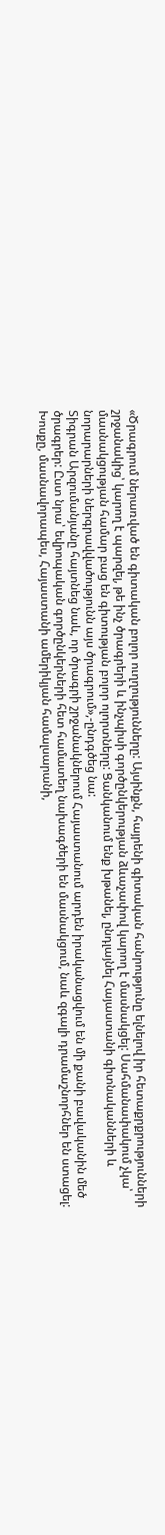«Ծրագրում ներառված են գիտական բոլոր ուղղությունները: Այսինքն, հայրենի գիտական հանրությունը ելնելով իր հետաքրքրությունների շրջանակից՝ կարող է պարզել, թե ինչ ծրագրերի և ինչպիսի գործընկերության ձևաչափով կարող է մասնակցել: Սահմանափակում չկա՝ մասնակցության համար բաց են գիտության բոլոր ոլորտները: Ցանկանում ենք խթանել, ընդլայնել Հայաստանի գիտնականների և նորարարների ներգրավվածությունն այս ծրագրում»,-ընդգծեց նա:
Տիգրան Արզումանյանը հայտնեց նաև, որ ծրագրի շրջանակներում Հայաստանում արդեն իրականացվում են մի քանի բավականին մեծ ծրագրեր: Ըստ նրա՝ եվրոպական գործընկերների հետ համատեղ նախագծերի են մասնակցում, նաև զգալի դրամաշնորհներ են ստացել: Խոսքը, մասնավորապես, Հայաստանի ամերիկյան համալսարանի,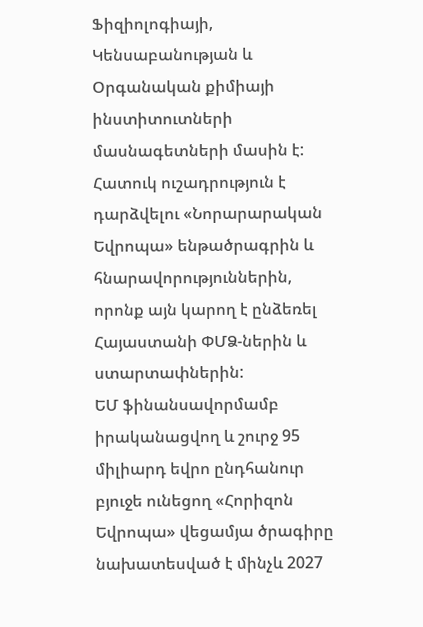Ֆիզիոլոգիայի, Կենսաբանության և Օրգանական քիմիայի ինստիտուտների մասնագետների մասին է:
Հատուկ ուշադրություն է դարձվելու «Նորարարական Եվրոպա» ենթածրագրին և հնարավորություններին, որոնք այն կարող է ընձեռել Հայաստանի ՓՄՁ-ներին և ստարտափներին:
ԵՄ ֆինանսավորմամբ իրականացվող և շուրջ 95 միլիարդ եվրո ընդհանուր բյուջե ունեցող «Հորիզոն Եվրոպա» վեցամյա ծրագիրը նախատեսված է մինչև 2027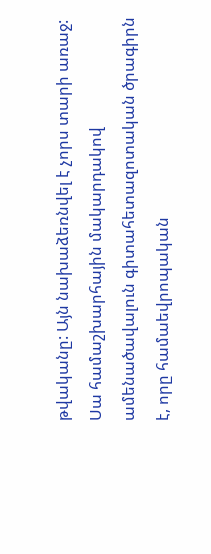թվականը: Այն նախաձեռնվել է չորս տարի առաջ: Սա համաշխարհային մակարդակով ամենածավալուն գիտահետազոտական ծրագիրն է, որը համաեվրոպական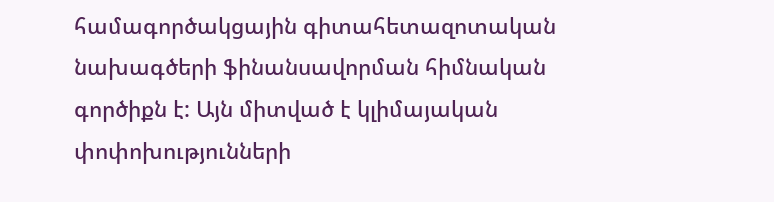համագործակցային գիտահետազոտական նախագծերի ֆինանսավորման հիմնական գործիքն է: Այն միտված է կլիմայական փոփոխությունների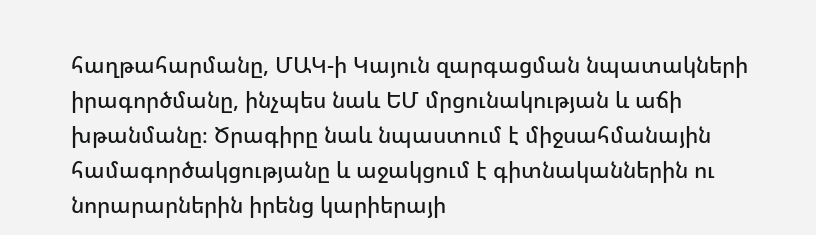հաղթահարմանը, ՄԱԿ-ի Կայուն զարգացման նպատակների իրագործմանը, ինչպես նաև ԵՄ մրցունակության և աճի խթանմանը։ Ծրագիրը նաև նպաստում է միջսահմանային համագործակցությանը և աջակցում է գիտնականներին ու նորարարներին իրենց կարիերայի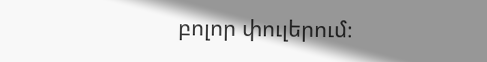բոլոր փուլերում։